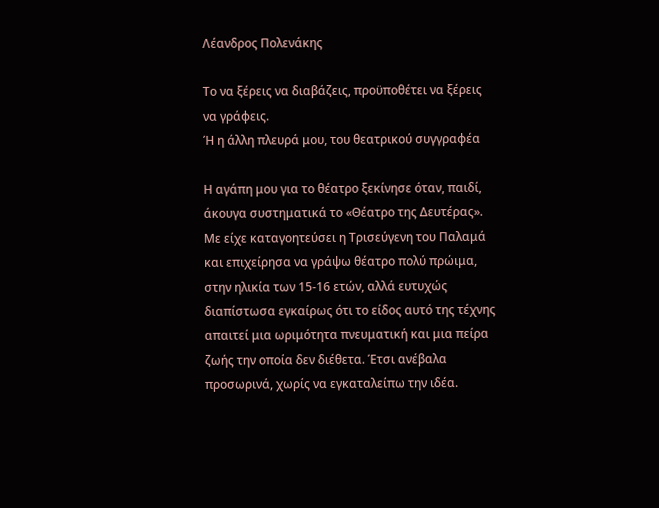Λέανδρος Πολενάκης

Το να ξέρεις να διαβάζεις, προϋποθέτει να ξέρεις να γράφεις.
Ή η άλλη πλευρά μου, του θεατρικού συγγραφέα

Η αγάπη μου για το θέατρο ξεκίνησε όταν, παιδί, άκουγα συστηματικά το «Θέατρο της Δευτέρας». Με είχε καταγοητεύσει η Τρισεύγενη του Παλαμά και επιχείρησα να γράψω θέατρο πολύ πρώιμα, στην ηλικία των 15-16 ετών, αλλά ευτυχώς διαπίστωσα εγκαίρως ότι το είδος αυτό της τέχνης απαιτεί μια ωριμότητα πνευματική και μια πείρα ζωής την οποία δεν διέθετα. Έτσι ανέβαλα προσωρινά, χωρίς να εγκαταλείπω την ιδέα.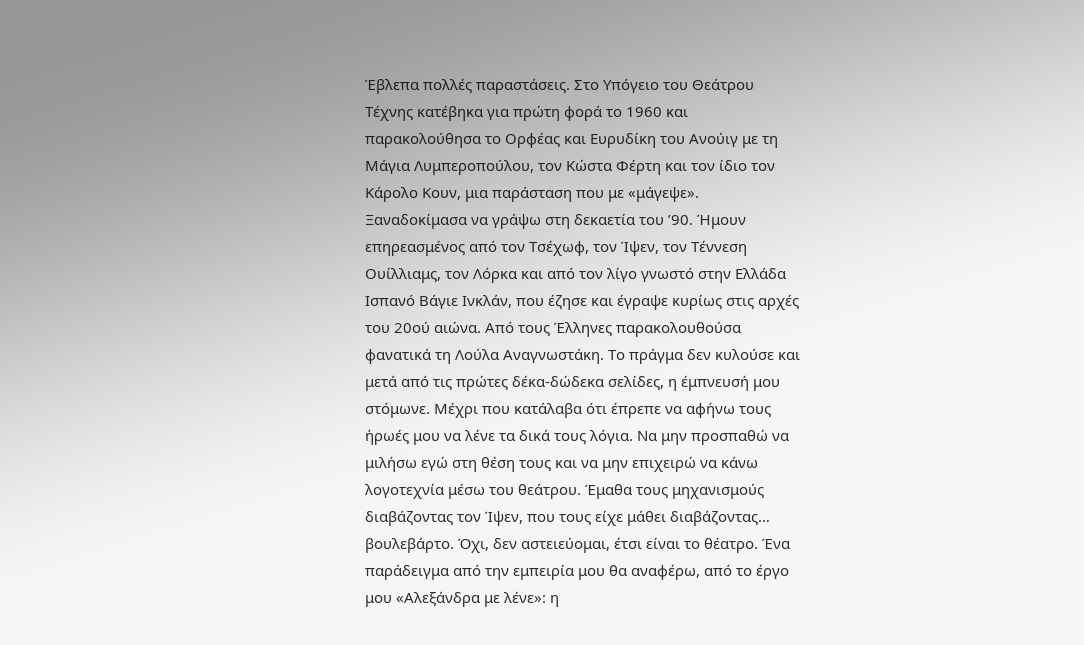Έβλεπα πολλές παραστάσεις. Στο Υπόγειο του Θεάτρου Τέχνης κατέβηκα για πρώτη φορά το 1960 και παρακολούθησα το Ορφέας και Ευρυδίκη του Ανούιγ με τη Μάγια Λυμπεροπούλου, τον Κώστα Φέρτη και τον ίδιο τον Κάρολο Κουν, μια παράσταση που με «μάγεψε». Ξαναδοκίμασα να γράψω στη δεκαετία του ’90. Ήμουν επηρεασμένος από τον Τσέχωφ, τον Ίψεν, τον Τέννεση Ουίλλιαμς, τον Λόρκα και από τον λίγο γνωστό στην Ελλάδα Ισπανό Βάγιε Ινκλάν, που έζησε και έγραψε κυρίως στις αρχές του 20ού αιώνα. Από τους Έλληνες παρακολουθούσα φανατικά τη Λούλα Αναγνωστάκη. Το πράγμα δεν κυλούσε και μετά από τις πρώτες δέκα-δώδεκα σελίδες, η έμπνευσή μου στόμωνε. Μέχρι που κατάλαβα ότι έπρεπε να αφήνω τους ήρωές μου να λένε τα δικά τους λόγια. Να μην προσπαθώ να μιλήσω εγώ στη θέση τους και να μην επιχειρώ να κάνω λογοτεχνία μέσω του θεάτρου. Έμαθα τους μηχανισμούς διαβάζοντας τον Ίψεν, που τους είχε μάθει διαβάζοντας… βουλεβάρτο. Όχι, δεν αστειεύομαι, έτσι είναι το θέατρο. Ένα παράδειγμα από την εμπειρία μου θα αναφέρω, από το έργο μου «Αλεξάνδρα με λένε»: η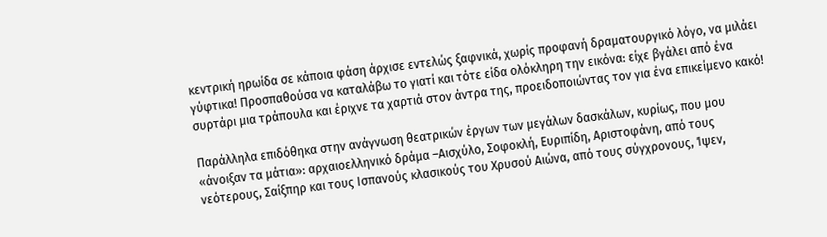κεντρική ηρωίδα σε κάποια φάση άρχισε εντελώς ξαφνικά, χωρίς προφανή δραματουργικό λόγο, να μιλάει γύφτικα! Προσπαθούσα να καταλάβω το γιατί και τότε είδα ολόκληρη την εικόνα: είχε βγάλει από ένα συρτάρι μια τράπουλα και έριχνε τα χαρτιά στον άντρα της, προειδοποιώντας τον για ένα επικείμενο κακό!

Παράλληλα επιδόθηκα στην ανάγνωση θεατρικών έργων των μεγάλων δασκάλων, κυρίως, που μου «άνοιξαν τα μάτια»: αρχαιοελληνικό δράμα –Αισχύλο, Σοφοκλή, Ευριπίδη, Αριστοφάνη, από τους νεότερους, Σαίξπηρ και τους Ισπανούς κλασικούς του Χρυσού Αιώνα, από τους σύγχρονους, Ίψεν,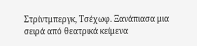Στρίντμπεργκ, Τσέχωφ. Ξανάπιασα μια σειρά από θεατρικά κείμενα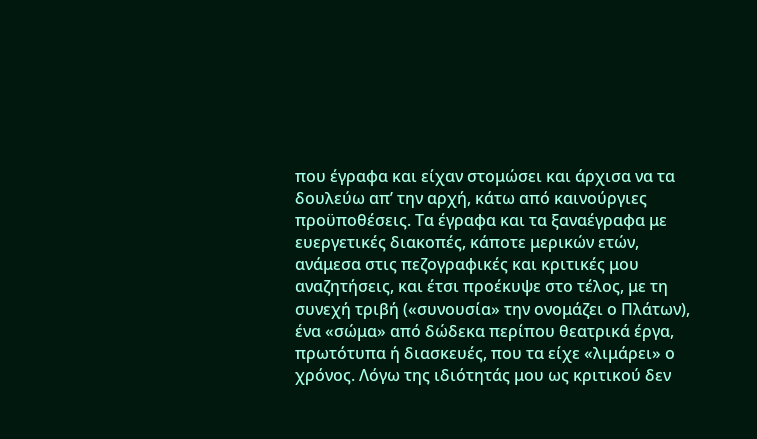που έγραφα και είχαν στομώσει και άρχισα να τα δουλεύω απ’ την αρχή, κάτω από καινούργιες προϋποθέσεις. Τα έγραφα και τα ξαναέγραφα με ευεργετικές διακοπές, κάποτε μερικών ετών, ανάμεσα στις πεζογραφικές και κριτικές μου αναζητήσεις, και έτσι προέκυψε στο τέλος, με τη συνεχή τριβή («συνουσία» την ονομάζει ο Πλάτων), ένα «σώμα» από δώδεκα περίπου θεατρικά έργα, πρωτότυπα ή διασκευές, που τα είχε «λιμάρει» ο χρόνος. Λόγω της ιδιότητάς μου ως κριτικού δεν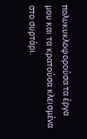πολυκυκλοφορούσα τα έργα μου και τα κρατούσα κλεισμένα στο συρτάρι.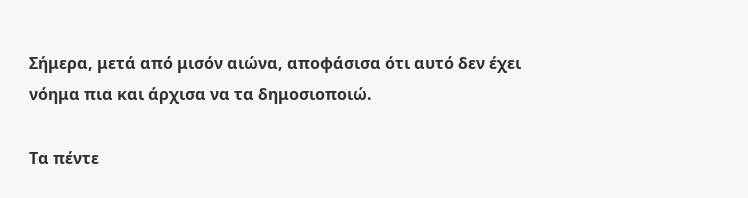Σήμερα, μετά από μισόν αιώνα, αποφάσισα ότι αυτό δεν έχει νόημα πια και άρχισα να τα δημοσιοποιώ.

Τα πέντε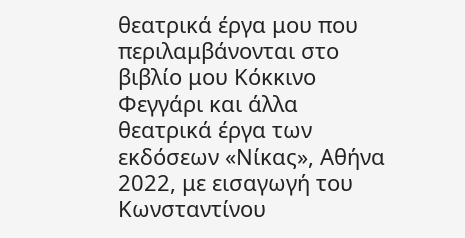θεατρικά έργα μου που περιλαμβάνονται στο βιβλίο μου Κόκκινο Φεγγάρι και άλλα θεατρικά έργα των εκδόσεων «Νίκας», Αθήνα 2022, με εισαγωγή του Κωνσταντίνου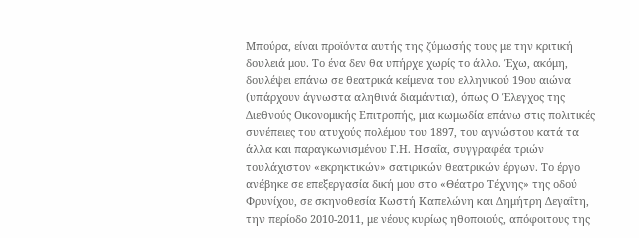Μπούρα, είναι προϊόντα αυτής της ζύμωσής τους με την κριτική δουλειά μου. Το ένα δεν θα υπήρχε χωρίς το άλλο. Έχω, ακόμη, δουλέψει επάνω σε θεατρικά κείμενα του ελληνικού 19ου αιώνα (υπάρχουν άγνωστα αληθινά διαμάντια), όπως Ο Έλεγχος της Διεθνούς Οικονομικής Επιτροπής, μια κωμωδία επάνω στις πολιτικές συνέπειες του ατυχούς πολέμου του 1897, του αγνώστου κατά τα άλλα και παραγκωνισμένου Γ.Η. Ησαΐα, συγγραφέα τριών τουλάχιστον «εκρηκτικών» σατιρικών θεατρικών έργων. Το έργο ανέβηκε σε επεξεργασία δική μου στο «Θέατρο Τέχνης» της οδού Φρυνίχου, σε σκηνοθεσία Κωστή Καπελώνη και Δημήτρη Δεγαΐτη, την περίοδο 2010-2011, με νέους κυρίως ηθοποιούς, απόφοιτους της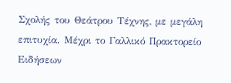Σχολής του Θεάτρου Τέχνης, με μεγάλη επιτυχία. Μέχρι το Γαλλικό Πρακτορείο Ειδήσεων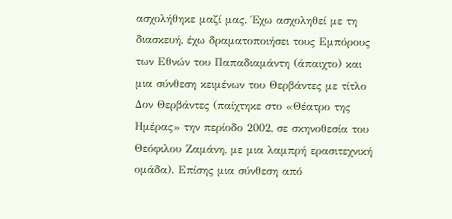ασχολήθηκε μαζί μας. Έχω ασχοληθεί με τη διασκευή, έχω δραματοποιήσει τους Εμπόρους των Εθνών του Παπαδιαμάντη (άπαιχτο) και μια σύνθεση κειμένων του Θερβάντες με τίτλο Δον Θερβάντες (παίχτηκε στο «Θέατρο της Ημέρας» την περίοδο 2002, σε σκηνοθεσία του Θεόφιλου Ζαμάνη, με μια λαμπρή ερασιτεχνική ομάδα). Επίσης μια σύνθεση από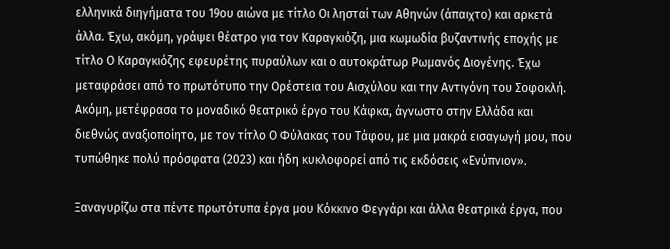ελληνικά διηγήματα του 19ου αιώνα με τίτλο Οι λησταί των Αθηνών (άπαιχτο) και αρκετά άλλα. Έχω, ακόμη, γράψει θέατρο για τον Καραγκιόζη, μια κωμωδία βυζαντινής εποχής με τίτλο Ο Καραγκιόζης εφευρέτης πυραύλων και ο αυτοκράτωρ Ρωμανός Διογένης. Έχω μεταφράσει από το πρωτότυπο την Ορέστεια του Αισχύλου και την Αντιγόνη του Σοφοκλή. Ακόμη, μετέφρασα το μοναδικό θεατρικό έργο του Κάφκα, άγνωστο στην Ελλάδα και διεθνώς αναξιοποίητο, με τον τίτλο Ο Φύλακας του Τάφου, με μια μακρά εισαγωγή μου, που τυπώθηκε πολύ πρόσφατα (2023) και ήδη κυκλοφορεί από τις εκδόσεις «Ενύπνιον».

Ξαναγυρίζω στα πέντε πρωτότυπα έργα μου Κόκκινο Φεγγάρι και άλλα θεατρικά έργα, που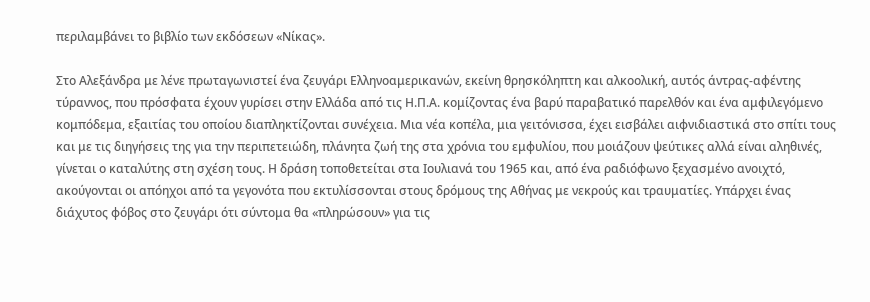περιλαμβάνει το βιβλίο των εκδόσεων «Νίκας».

Στο Αλεξάνδρα με λένε πρωταγωνιστεί ένα ζευγάρι Ελληνοαμερικανών, εκείνη θρησκόληπτη και αλκοολική, αυτός άντρας-αφέντης τύραννος, που πρόσφατα έχουν γυρίσει στην Ελλάδα από τις Η.Π.Α. κομίζοντας ένα βαρύ παραβατικό παρελθόν και ένα αμφιλεγόμενο κομπόδεμα, εξαιτίας του οποίου διαπληκτίζονται συνέχεια. Μια νέα κοπέλα, μια γειτόνισσα, έχει εισβάλει αιφνιδιαστικά στο σπίτι τους και με τις διηγήσεις της για την περιπετειώδη, πλάνητα ζωή της στα χρόνια του εμφυλίου, που μοιάζουν ψεύτικες αλλά είναι αληθινές, γίνεται ο καταλύτης στη σχέση τους. Η δράση τοποθετείται στα Ιουλιανά του 1965 και, από ένα ραδιόφωνο ξεχασμένο ανοιχτό, ακούγονται οι απόηχοι από τα γεγονότα που εκτυλίσσονται στους δρόμους της Αθήνας με νεκρούς και τραυματίες. Υπάρχει ένας διάχυτος φόβος στο ζευγάρι ότι σύντομα θα «πληρώσουν» για τις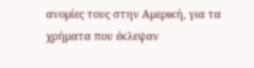ανομίες τους στην Αμερική, για τα χρήματα που έκλεψαν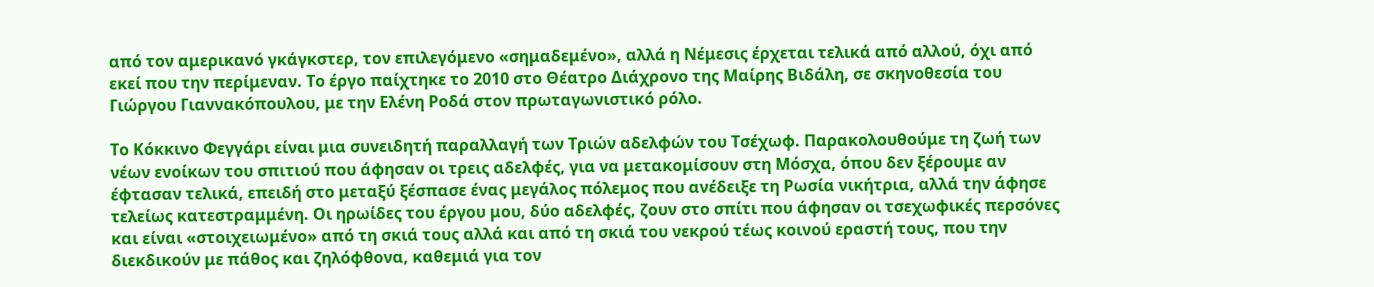από τον αμερικανό γκάγκστερ, τον επιλεγόμενο «σημαδεμένο», αλλά η Νέμεσις έρχεται τελικά από αλλού, όχι από εκεί που την περίμεναν. Το έργο παίχτηκε το 2010 στο Θέατρο Διάχρονο της Μαίρης Βιδάλη, σε σκηνοθεσία του Γιώργου Γιαννακόπουλου, με την Ελένη Ροδά στον πρωταγωνιστικό ρόλο.

Το Κόκκινο Φεγγάρι είναι μια συνειδητή παραλλαγή των Τριών αδελφών του Τσέχωφ. Παρακολουθούμε τη ζωή των νέων ενοίκων του σπιτιού που άφησαν οι τρεις αδελφές, για να μετακομίσουν στη Μόσχα, όπου δεν ξέρουμε αν έφτασαν τελικά, επειδή στο μεταξύ ξέσπασε ένας μεγάλος πόλεμος που ανέδειξε τη Ρωσία νικήτρια, αλλά την άφησε τελείως κατεστραμμένη. Οι ηρωίδες του έργου μου, δύο αδελφές, ζουν στο σπίτι που άφησαν οι τσεχωφικές περσόνες και είναι «στοιχειωμένο» από τη σκιά τους αλλά και από τη σκιά του νεκρού τέως κοινού εραστή τους, που την διεκδικούν με πάθος και ζηλόφθονα, καθεμιά για τον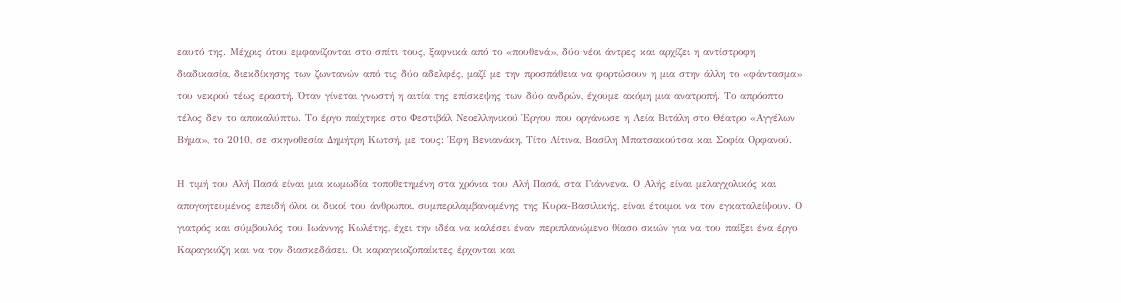εαυτό της. Μέχρις ότου εμφανίζονται στο σπίτι τους, ξαφνικά από το «πουθενά», δύο νέοι άντρες και αρχίζει η αντίστροφη διαδικασία, διεκδίκησης των ζωντανών από τις δύο αδελφές, μαζί με την προσπάθεια να φορτώσουν η μια στην άλλη το «φάντασμα» του νεκρού τέως εραστή. Όταν γίνεται γνωστή η αιτία της επίσκεψης των δύο ανδρών, έχουμε ακόμη μια ανατροπή. Το απρόοπτο τέλος δεν το αποκαλύπτω. Το έργο παίχτηκε στο Φεστιβάλ Νεοελληνικού Έργου που οργάνωσε η Λεία Βιτάλη στο Θέατρο «Αγγέλων Βήμα», το 2010, σε σκηνοθεσία Δημήτρη Κωτσή, με τους: Έφη Βενιανάκη, Τίτο Λίτινα, Βασίλη Μπατσακούτσα και Σοφία Ορφανού.

Η τιμή του Αλή Πασά είναι μια κωμωδία τοποθετημένη στα χρόνια του Αλή Πασά, στα Γιάννενα. Ο Αλής είναι μελαγχολικός και απογοητευμένος επειδή όλοι οι δικοί του άνθρωποι, συμπεριλαμβανομένης της Κυρα-Βασιλικής, είναι έτοιμοι να τον εγκαταλείψουν. Ο γιατρός και σύμβουλός του Ιωάννης Κωλέτης, έχει την ιδέα να καλέσει έναν περιπλανώμενο θίασο σκιών για να του παίξει ένα έργο Καραγκιόζη και να τον διασκεδάσει. Οι καραγκιοζοπαίκτες έρχονται και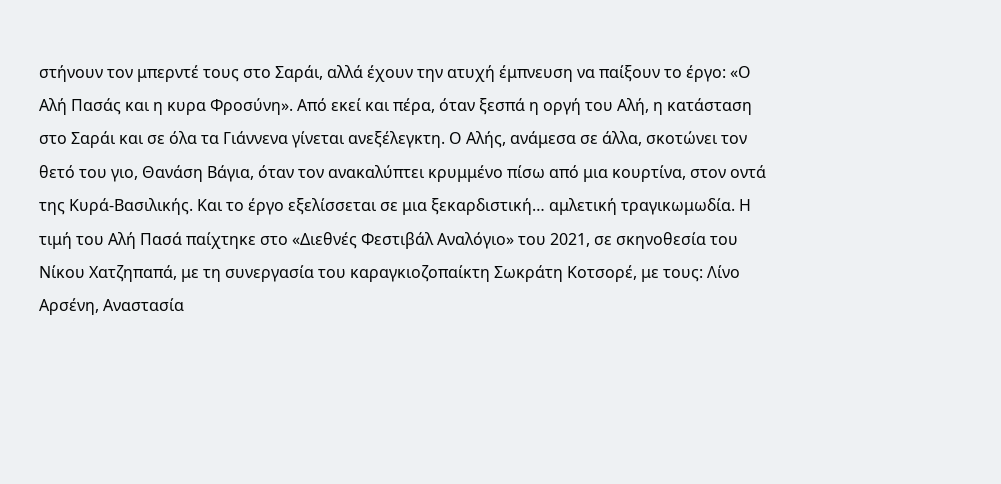στήνουν τον μπερντέ τους στο Σαράι, αλλά έχουν την ατυχή έμπνευση να παίξουν το έργο: «Ο Αλή Πασάς και η κυρα Φροσύνη». Από εκεί και πέρα, όταν ξεσπά η οργή του Αλή, η κατάσταση στο Σαράι και σε όλα τα Γιάννενα γίνεται ανεξέλεγκτη. Ο Αλής, ανάμεσα σε άλλα, σκοτώνει τον θετό του γιο, Θανάση Βάγια, όταν τον ανακαλύπτει κρυμμένο πίσω από μια κουρτίνα, στον οντά της Κυρά-Βασιλικής. Και το έργο εξελίσσεται σε μια ξεκαρδιστική… αμλετική τραγικωμωδία. Η τιμή του Αλή Πασά παίχτηκε στο «Διεθνές Φεστιβάλ Αναλόγιο» του 2021, σε σκηνοθεσία του Νίκου Χατζηπαπά, με τη συνεργασία του καραγκιοζοπαίκτη Σωκράτη Κοτσορέ, με τους: Λίνο Αρσένη, Αναστασία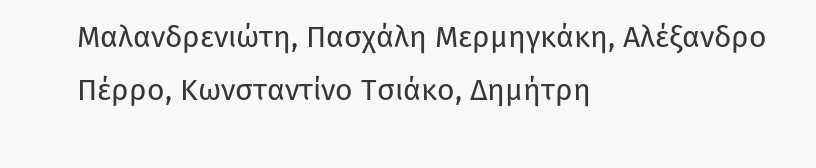Μαλανδρενιώτη, Πασχάλη Μερμηγκάκη, Αλέξανδρο Πέρρο, Κωνσταντίνο Τσιάκο, Δημήτρη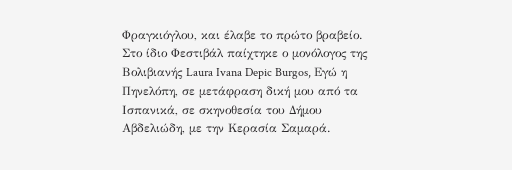Φραγκιόγλου, και έλαβε το πρώτο βραβείο. Στο ίδιο Φεστιβάλ παίχτηκε ο μονόλογος της Βολιβιανής Laura Ivana Depic Burgos, Εγώ η Πηνελόπη, σε μετάφραση δική μου από τα Ισπανικά, σε σκηνοθεσία του Δήμου Αβδελιώδη, με την Κερασία Σαμαρά.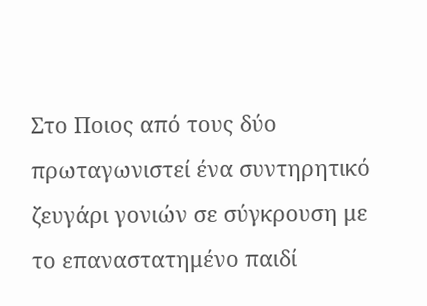Στο Ποιος από τους δύο πρωταγωνιστεί ένα συντηρητικό ζευγάρι γονιών σε σύγκρουση με το επαναστατημένο παιδί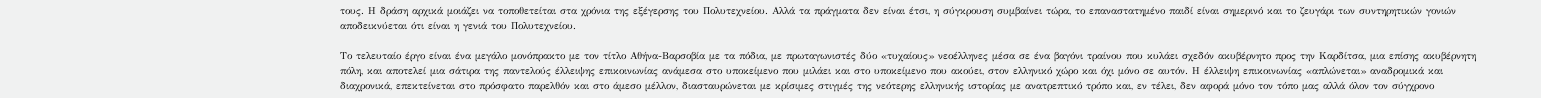τους. Η δράση αρχικά μοιάζει να τοποθετείται στα χρόνια της εξέγερσης του Πολυτεχνείου. Αλλά τα πράγματα δεν είναι έτσι, η σύγκρουση συμβαίνει τώρα, το επαναστατημένο παιδί είναι σημερινό και το ζευγάρι των συντηρητικών γονιών αποδεικνύεται ότι είναι η γενιά του Πολυτεχνείου.

Το τελευταίο έργο είναι ένα μεγάλο μονόπρακτο με τον τίτλο Αθήνα-Βαρσοβία με τα πόδια, με πρωταγωνιστές δύο «τυχαίους» νεοέλληνες μέσα σε ένα βαγόνι τραίνου που κυλάει σχεδόν ακυβέρνητο προς την Καρδίτσα, μια επίσης ακυβέρνητη πόλη, και αποτελεί μια σάτιρα της παντελούς έλλειψης επικοινωνίας ανάμεσα στο υποκείμενο που μιλάει και στο υποκείμενο που ακούει, στον ελληνικό χώρο και όχι μόνο σε αυτόν. Η έλλειψη επικοινωνίας «απλώνεται» αναδρομικά και διαχρονικά, επεκτείνεται στο πρόσφατο παρελθόν και στο άμεσο μέλλον, διασταυρώνεται με κρίσιμες στιγμές της νεότερης ελληνικής ιστορίας με ανατρεπτικό τρόπο και, εν τέλει, δεν αφορά μόνο τον τόπο μας αλλά όλον τον σύγχρονο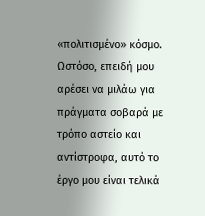«πολιτισμένο» κόσμο. Ωστόσο, επειδή μου αρέσει να μιλάω για πράγματα σοβαρά με τρόπο αστείο και αντίστροφα, αυτό το έργο μου είναι τελικά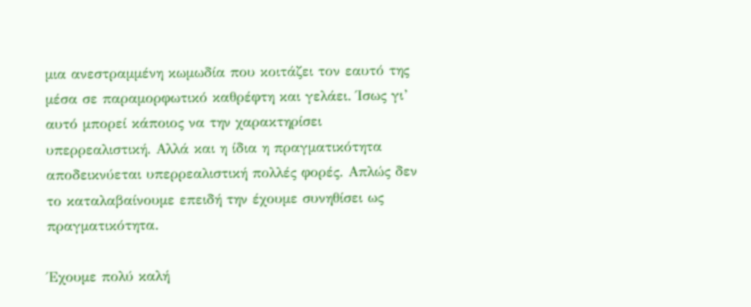μια ανεστραμμένη κωμωδία που κοιτάζει τον εαυτό της μέσα σε παραμορφωτικό καθρέφτη και γελάει. Ίσως γι’ αυτό μπορεί κάποιος να την χαρακτηρίσει υπερρεαλιστική. Αλλά και η ίδια η πραγματικότητα αποδεικνύεται υπερρεαλιστική πολλές φορές. Απλώς δεν το καταλαβαίνουμε επειδή την έχουμε συνηθίσει ως πραγματικότητα.

Έχουμε πολύ καλή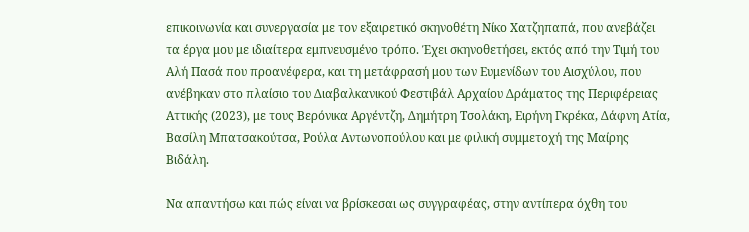επικοινωνία και συνεργασία με τον εξαιρετικό σκηνοθέτη Νίκο Χατζηπαπά, που ανεβάζει τα έργα μου με ιδιαίτερα εμπνευσμένο τρόπο. Έχει σκηνοθετήσει, εκτός από την Τιμή του Αλή Πασά που προανέφερα, και τη μετάφρασή μου των Ευμενίδων του Αισχύλου, που ανέβηκαν στο πλαίσιο του Διαβαλκανικού Φεστιβάλ Αρχαίου Δράματος της Περιφέρειας Αττικής (2023), με τους Βερόνικα Αργέντζη, Δημήτρη Τσολάκη, Ειρήνη Γκρέκα, Δάφνη Ατία, Βασίλη Μπατσακούτσα, Ρούλα Αντωνοπούλου και με φιλική συμμετοχή της Μαίρης Βιδάλη.

Να απαντήσω και πώς είναι να βρίσκεσαι ως συγγραφέας, στην αντίπερα όχθη του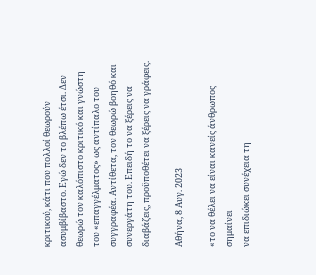κριτικού, κάτι που πολλοί θεωρούν ασυμβίβαστο. Εγώ δεν το βλέπω έτσι. Δεν θεωρώ τον καλόπιστο κριτικό και γνώστη του «επαγγέλματος» ως αντίπαλο του συγγραφέα. Αντίθετα, τον θεωρώ βοηθό και συνεργάτη του. Επειδή το να ξέρεις να διαβάζεις, προϋποθέτει να ξέρεις να γράφεις.

Αθήνα, 8 Αυγ. 2023

«το να θέλει να είναι κανείς άνθρωπος σημαίνει
να επιδιώκει συνέχεια τη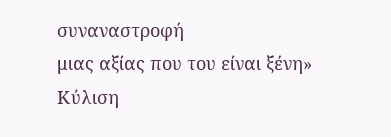συναναστροφή
μιας αξίας που του είναι ξένη»
Κύλιση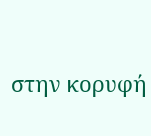στην κορυφή